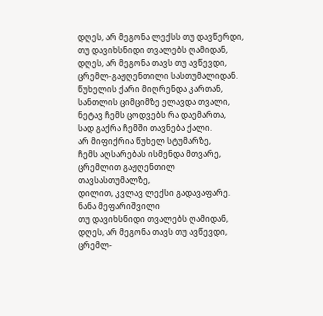დღეს, არ მეგონა ლექსს თუ დავწერდი,
თუ დავიხსნიდი თვალებს ღამიდან,
დღეს, არ მეგონა თავს თუ ავწევდი,
ცრემლ-გაჟღენთილი სასთუმალიდან.
წუხელის ქარი მიღრენდა კართან,
სანთლის ციმციმზე ელავდა თვალი,
ნეტავ ჩემს ცოდვებს რა დაემართა,
სად გაქრა ჩემში თავნება ქალი.
არ მიფიქრია წუხელ სტუმარზე,
ჩემს აღსარებას ისმენდა მთვარე,
ცრემლით გაჟღენთილ თავსასთუმალზე,
დილით, კვლავ ლექსი გადავაფარე.
ნანა მეფარიშვილი
თუ დავიხსნიდი თვალებს ღამიდან,
დღეს, არ მეგონა თავს თუ ავწევდი,
ცრემლ-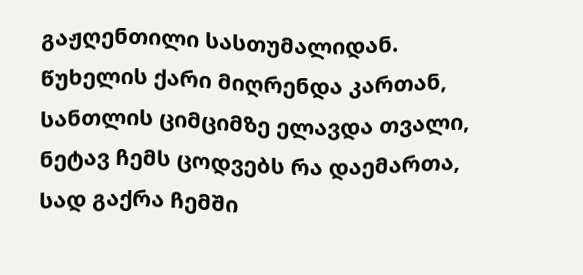გაჟღენთილი სასთუმალიდან.
წუხელის ქარი მიღრენდა კართან,
სანთლის ციმციმზე ელავდა თვალი,
ნეტავ ჩემს ცოდვებს რა დაემართა,
სად გაქრა ჩემში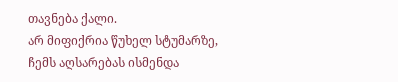თავნება ქალი.
არ მიფიქრია წუხელ სტუმარზე,
ჩემს აღსარებას ისმენდა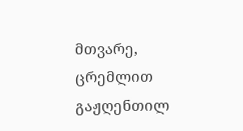მთვარე,
ცრემლით გაჟღენთილ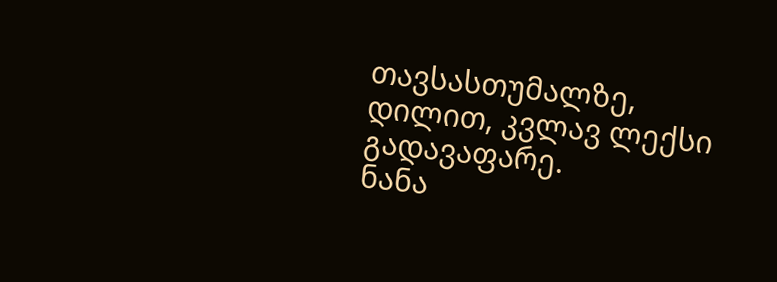თავსასთუმალზე,
დილით, კვლავ ლექსი გადავაფარე.
ნანა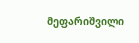მეფარიშვილი